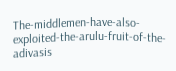The-middlemen-have-also-exploited-the-arulu-fruit-of-the-adivasis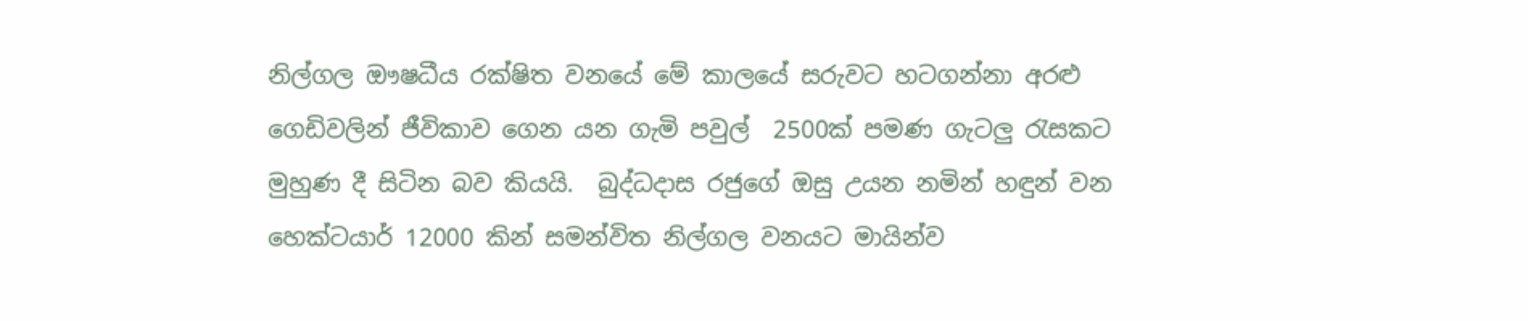නිල්ගල ඖෂධීය රක්ෂිත වනයේ මේ කාලයේ සරුවට හටගන්නා අරළු ගෙඩිවලින් ජීවිකාව ගෙන යන ගැමි පවුල්  2500ක් පමණ ගැටලු රැසකට මුහුණ දී සිටින බව කියයි.  බුද්ධදාස රජුගේ ඔසු උයන නමින් හඳුන් වන හෙක්ටයාර් 12000 කින් සමන්විත නිල්ගල වනයට මායින්ව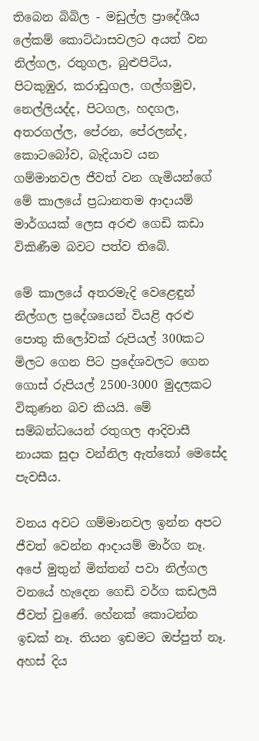තිබෙන බිබිල - මඩුල්ල ප්‍රාදේශීය ලේකම් කොට්ඨාසවලට අයත් වන නිල්ගල, රතුගල, බුළුපිටිය, පිටකුඹුර, කරාඩුගල, ගල්ගමුව, නෙල්ලියද්ද, පිටගල, හදගල, අතරගල්ල, පේරන, පේරලන්ද, කොටබෝව, බැදියාව යන ගම්මානවල ජීවත් වන ගැමියන්ගේ මේ කාලයේ ප්‍රධානතම ආදායම් මාර්ගයක් ලෙස අරළු ගෙඩි කඩා විකිණීම බවට පත්ව තිබේ.

මේ කාලයේ අතරමැදි වෙළෙඳුන් නිල්ගල ප්‍රදේශයෙන් වියළි අරළු පොතු කිලෝවක් රුපියල් 300කට මිලට ගෙන පිට ප්‍රදේශවලට ගෙන ගොස් රුපියල් 2500-3000 මුදලකට විකුණන බව කියයි. මේ සම්බන්ධයෙන් රතුගල ආදිවාසී නායක සුදා වන්නිල ඇත්තෝ මෙසේද පැවසීය.

වනය අවට ගම්මානවල ඉන්න අපට ජීවත් වෙන්න ආදායම් මාර්ග නෑ. අපේ මුතුන් මිත්තන් පවා නිල්ගල වනයේ හැදෙන ගෙඩි වර්ග කඩලයි ජීවත් වුණේ. හේනක් කොටන්න ඉඩක් නෑ. තියන ඉඩමට ඔප්පුත් නෑ. අහස් දිය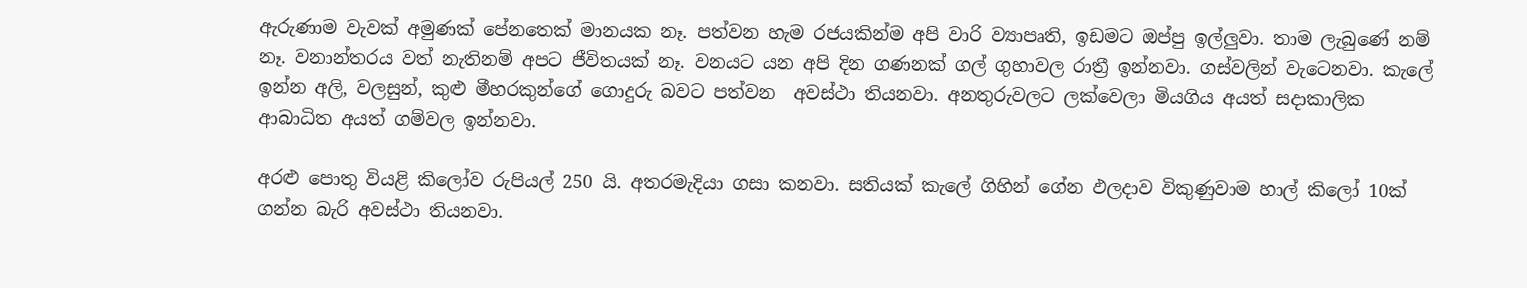ඇරුණාම වැවක් අමුණක් පේනතෙක් මානයක නෑ. පත්වන හැම රජයකින්ම අපි වාරි ව්‍යාපෘති, ඉඩමට ඔප්පු ඉල්ලුවා. තාම ලැබුණේ නම් නෑ. වනාන්තරය වත් නැතිනම් අපට ජීවිතයක් නෑ. වනයට යන අපි දින ගණනක් ගල් ගුහාවල රාත්‍රී ඉන්නවා. ගස්වලින් වැටෙනවා. කැලේ ඉන්න අලි, වලසුන්, කුළු මීහරකුන්ගේ ගොදුරු බවට පත්වන  අවස්ථා තියනවා. අනතුරුවලට ලක්වෙලා මියගිය අයත් සදාකාලික ආබාධිත අයත් ගම්වල ඉන්නවා.

අරළු පොතු වියළි කිලෝව රුපියල් 250 යි. අතරමැදියා ගසා කනවා. සතියක් කැලේ ගිහින් ගේන ඵලදාව විකුණුවාම හාල් කිලෝ 10ක් ගන්න බැරි අවස්ථා තියනවා.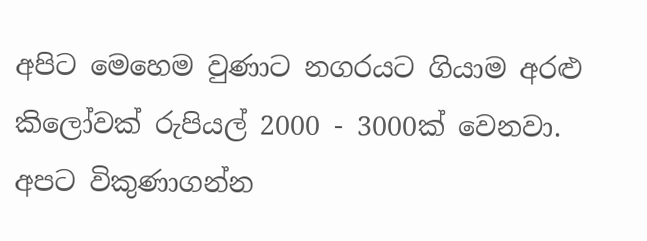අපිට මෙහෙම වුණාට නගරයට ගියාම අරළු කිලෝවක් රුපියල් 2000 - 3000ක් වෙනවා. අපට විකුණාගන්න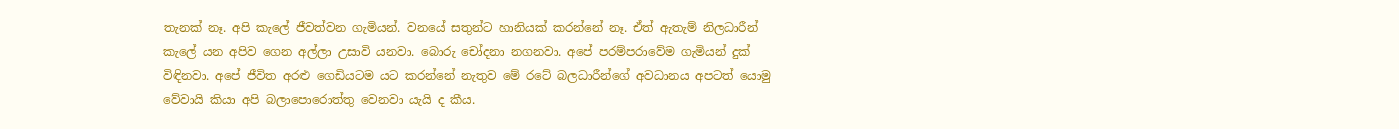තැනක් නෑ. අපි කැලේ ජීවත්වන ගැමියන්. වනයේ සතුන්ට හානියක් කරන්නේ නෑ. ඒත් ඇතැම් නිලධාරීන් කැලේ යන අපිව ගෙන අල්ලා උසාවි යනවා. බොරු චෝදනා නගනවා. අපේ පරම්පරාවේම ගැමියන් දුක් විඳිනවා. අපේ ජීවිත අරළු ගෙඩියටම යට කරන්නේ නැතුව මේ රටේ බලධාරීන්ගේ අවධානය අපටත් යොමු වේවායි කියා අපි බලාපොරොත්තු වෙනවා යැයි ද කීය.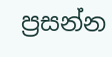ප්‍රසන්න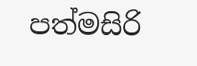පත්මසිරි